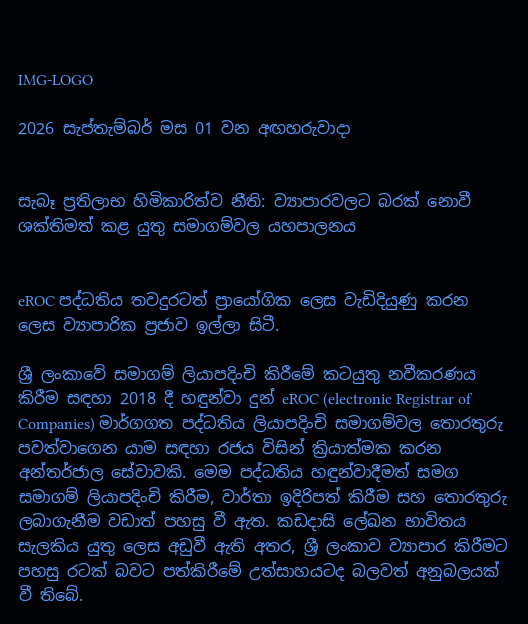IMG-LOGO

2026 සැප්තැම්බර් මස 01 වන අඟහරුවාදා


සැබෑ ප්‍රතිලාභ හිමිකාරිත්ව නීති: ව්‍යාපාරවලට බරක් නොවී ශක්තිමත් කළ යුතු සමාගම්වල යහපාලනය


eROC පද්ධතිය තවදුරටත් ප්‍රායෝගික ලෙස වැඩිදියුණු කරන ලෙස ව්‍යාපාරික ප්‍රජාව ඉල්ලා සිටී.

ශ්‍රී ලංකාවේ සමාගම් ලියාපදිංචි කිරීමේ කටයුතු නවීකරණය කිරීම සඳහා 2018 දී හඳුන්වා දුන් eROC (electronic Registrar of Companies) මාර්ගගත පද්ධතිය ලියාපදිංචි සමාගම්වල තොරතුරු පවත්වාගෙන යාම සඳහා රජය විසින් ක්‍රියාත්මක කරන අන්තර්ජාල සේවාවකි. මෙම පද්ධතිය හඳුන්වාදීමත් සමග සමාගම් ලියාපදිංචි කිරීම, වාර්තා ඉදිරිපත් කිරීම සහ තොරතුරු ලබාගැනීම වඩාත් පහසු වී ඇත. කඩදාසි ලේඛන භාවිතය සැලකිය යුතු ලෙස අඩුවී ඇති අතර, ශ්‍රී ලංකාව ව්‍යාපාර කිරීමට පහසු රටක් බවට පත්කිරීමේ උත්සාහයටද බලවත් අනුබලයක් වී තිබේ.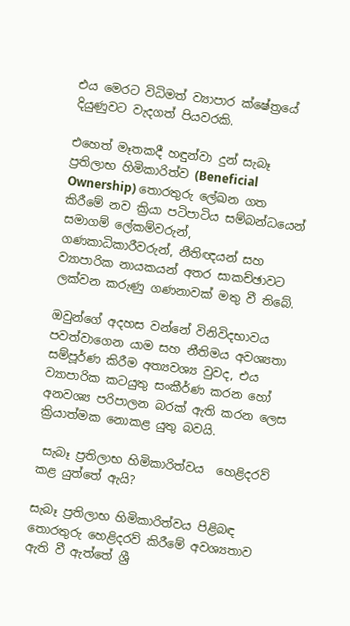එය මෙරට විධිමත් ව්‍යාපාර ක්ෂේත්‍රයේ දියුණුවට වැදගත් පියවරකි.

එහෙත් මෑතකදී හඳුන්වා දුන් සැබෑ ප්‍රතිලාභ හිමිකාරිත්ව (Beneficial Ownership) තොරතුරු ලේඛන ගත කිරීමේ නව ක්‍රියා පටිපාටිය සම්බන්ධයෙන් සමාගම් ලේකම්වරුන්, ගණකාධිකාරීවරුන්, නීතිඥයන් සහ ව්‍යාපාරික නායකයන් අතර සාකච්ඡාවට ලක්වන කරුණු ගණනාවක් මතු වී තිබේ.

ඔවුන්ගේ අදහස වන්නේ විනිවිදභාවය පවත්වාගෙන යාම සහ නීතිමය අවශ්‍යතා සම්පූර්ණ කිරීම අත්‍යවශ්‍ය වුවද, එය ව්‍යාපාරික කටයුතු සංකීර්ණ කරන හෝ අනවශ්‍ය පරිපාලන බරක් ඇති කරන ලෙස ක්‍රියාත්මක නොකළ යුතු බවයි.

 සැබෑ ප්‍රතිලාභ හිමිකාරිත්වය  හෙළිදරව් කළ යුත්තේ ඇයි?

සැබෑ ප්‍රතිලාභ හිමිකාරිත්වය පිළිබඳ තොරතුරු හෙළිදරව් කිරීමේ අවශ්‍යතාව ඇති වී ඇත්තේ ශ්‍රී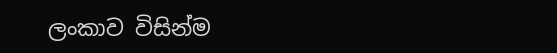ලංකාව විසින්ම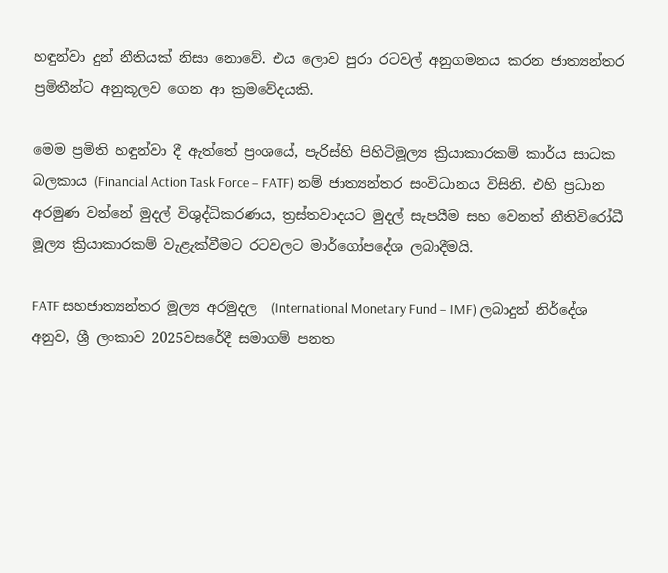හඳුන්වා දුන් නීතියක් නිසා නොවේ. එය ලොව පුරා රටවල් අනුගමනය කරන ජාත්‍යන්තර ප්‍රමිතීන්ට අනුකූලව ගෙන ආ ක්‍රමවේදයකි.

මෙම ප්‍රමිති හඳුන්වා දී ඇත්තේ ප්‍රංශයේ, පැරිස්හි පිහිටිමූල්‍ය ක්‍රියාකාරකම් කාර්ය සාධක බලකාය (Financial Action Task Force – FATF) නම් ජාත්‍යන්තර සංවිධානය විසිනි. එහි ප්‍රධාන අරමුණ වන්නේ මුදල් විශුද්ධිකරණය, ත්‍රස්තවාදයට මුදල් සැපයීම සහ වෙනත් නීතිවිරෝධී මූල්‍ය ක්‍රියාකාරකම් වැළැක්වීමට රටවලට මාර්ගෝපදේශ ලබාදීමයි.

FATF සහජාත්‍යන්තර මූල්‍ය අරමුදල  (International Monetary Fund – IMF) ලබාදුන් නිර්දේශ අනුව, ශ්‍රී ලංකාව 2025වසරේදී සමාගම් පනත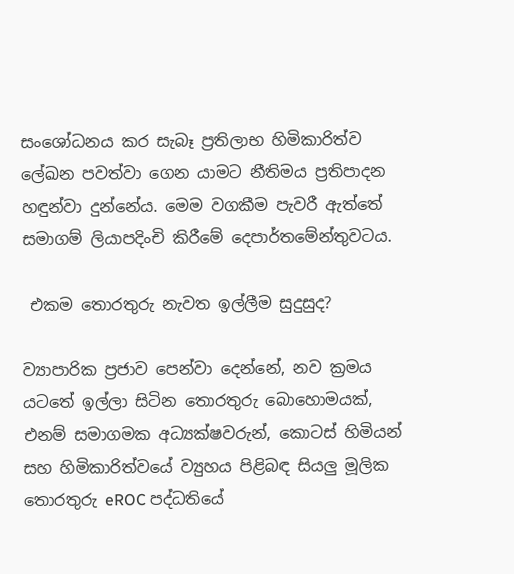සංශෝධනය කර සැබෑ ප්‍රතිලාභ හිමිකාරිත්ව ලේඛන පවත්වා ගෙන යාමට නීතිමය ප්‍රතිපාදන හඳුන්වා දුන්නේය. මෙම වගකීම පැවරී ඇත්තේ සමාගම් ලියාපදිංචි කිරීමේ දෙපාර්තමේන්තුවටය.

 එකම තොරතුරු නැවත ඉල්ලීම සුදුසුද?

ව්‍යාපාරික ප්‍රජාව පෙන්වා දෙන්නේ, නව ක්‍රමය යටතේ ඉල්ලා සිටින තොරතුරු බොහොමයක්, එනම් සමාගමක අධ්‍යක්ෂවරුන්, කොටස් හිමියන් සහ හිමිකාරිත්වයේ ව්‍යුහය පිළිබඳ සියලු‍ මූලික තොරතුරු eROC පද්ධතියේ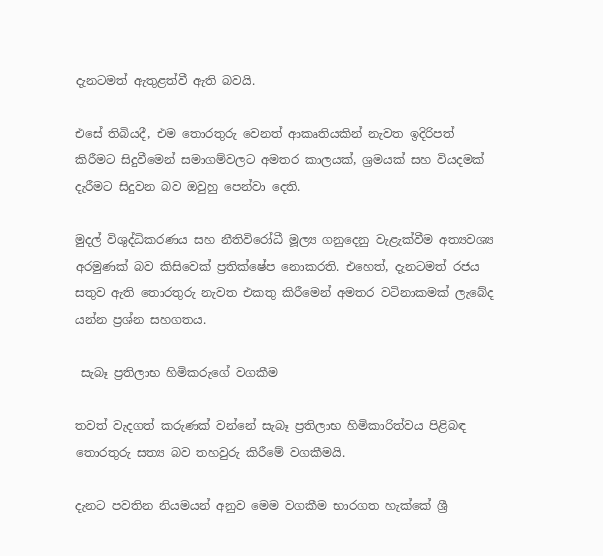දැනටමත් ඇතුළත්වී ඇති බවයි.

එසේ තිබියදී, එම තොරතුරු වෙනත් ආකෘතියකින් නැවත ඉදිරිපත් කිරීමට සිදුවීමෙන් සමාගම්වලට අමතර කාලයක්, ශ්‍රමයක් සහ වියදමක් දැරීමට සිදුවන බව ඔවුහු පෙන්වා දෙති.

මුදල් විශුද්ධිකරණය සහ නීතිවිරෝධී මූල්‍ය ගනුදෙනු වැළැක්වීම අත්‍යවශ්‍ය අරමුණක් බව කිසිවෙක් ප්‍රතික්ෂේප නොකරති. එහෙත්, දැනටමත් රජය සතුව ඇති තොරතුරු නැවත එකතු කිරීමෙන් අමතර වටිනාකමක් ලැබේද යන්න ප්‍රශ්න සහගතය.

 සැබෑ ප්‍රතිලාභ හිමිකරුගේ වගකීම

තවත් වැදගත් කරුණක් වන්නේ සැබෑ ප්‍රතිලාභ හිමිකාරිත්වය පිළිබඳ තොරතුරු සත්‍ය බව තහවුරු කිරීමේ වගකීමයි.

දැනට පවතින නියමයන් අනුව මෙම වගකීම භාරගත හැක්කේ ශ්‍රී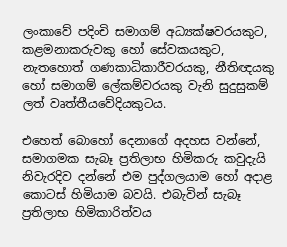ලංකාවේ පදිංචි සමාගම් අධ්‍යක්ෂවරයකුට, කළමනාකරුවකු හෝ සේවකයකුට, නැතහොත් ගණකාධිකාරීවරයකු, නීතිඥයකු හෝ සමාගම් ලේකම්වරයකු වැනි සුදුසුකම් ලත් වෘත්තීයවේදියකුටය.

එහෙත් බොහෝ දෙනාගේ අදහස වන්නේ, සමාගමක සැබෑ ප්‍රතිලාභ හිමිකරු කවුදැයි නිවැරදිව දන්නේ එම පුද්ගලයාම හෝ අදාළ කොටස් හිමියාම බවයි. එබැවින් සැබෑ ප්‍රතිලාභ හිමිකාරිත්වය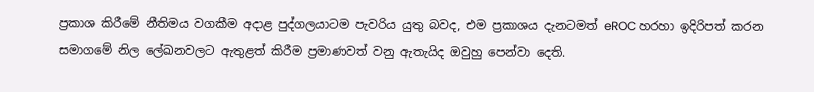ප්‍රකාශ කිරීමේ නීතිමය වගකීම අදාළ පුද්ගලයාටම පැවරිය යුතු බවද, එම ප්‍රකාශය දැනටමත් eROC හරහා ඉදිරිපත් කරන සමාගමේ නිල ලේඛනවලට ඇතුළත් කිරීම ප්‍රමාණවත් වනු ඇතැයිද ඔවුහු පෙන්වා දෙති.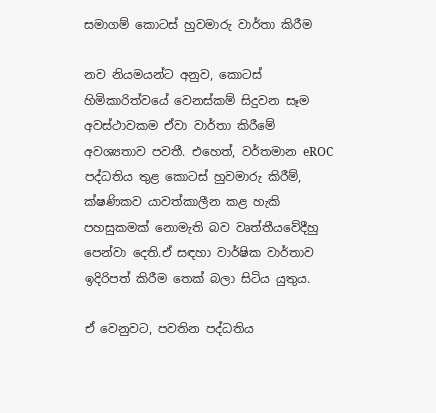සමාගම් කොටස් හුවමාරු වාර්තා කිරීම

නව නියමයන්ට අනුව, කොටස් හිමිකාරිත්වයේ වෙනස්කම් සිදුවන සෑම අවස්ථාවකම ඒවා වාර්තා කිරීමේ අවශ්‍යතාව පවතී. එහෙත්, වර්තමාන eROC පද්ධතිය තුළ කොටස් හුවමාරු කිරීම්, ක්ෂණිකව යාවත්කාලීන කළ හැකි පහසුකමක් නොමැති බව වෘත්තීයවේදීහු පෙන්වා දෙති.ඒ සඳහා වාර්ෂික වාර්තාව ඉදිරිපත් කිරීම තෙක් බලා සිටිය යුතුය.

ඒ වෙනුවට, පවතින පද්ධතිය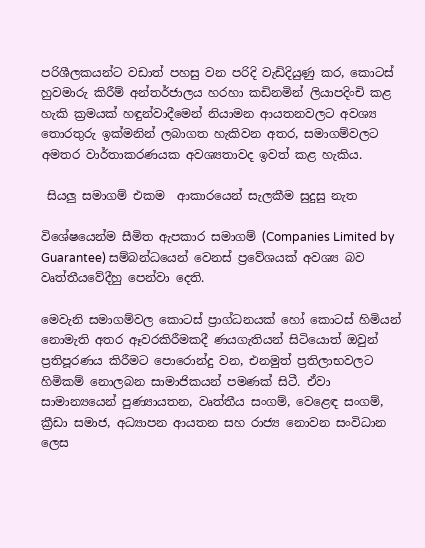පරිශීලකයන්ට වඩාත් පහසු වන පරිදි වැඩිදියුණු කර, කොටස් හුවමාරු කිරීම් අන්තර්ජාලය හරහා කඩිනමින් ලියාපදිංචි කළ හැකි ක්‍රමයක් හඳුන්වාදීමෙන් නියාමන ආයතනවලට අවශ්‍ය තොරතුරු ඉක්මනින් ලබාගත හැකිවන අතර, සමාගම්වලට අමතර වාර්තාකරණයක අවශ්‍යතාවද ඉවත් කළ හැකිය.

 සියලු‍ සමාගම් එකම  ආකාරයෙන් සැලකීම සුදුසු නැත

විශේෂයෙන්ම සීමිත ඇපකාර සමාගම් (Companies Limited by Guarantee) සම්බන්ධයෙන් වෙනස් ප්‍රවේශයක් අවශ්‍ය බව වෘත්තීයවේදීහු පෙන්වා දෙති.

මෙවැනි සමාගම්වල කොටස් ප්‍රාග්ධනයක් හෝ කොටස් හිමියන් නොමැති අතර ඈවරකිරීමකදී ණයගැතියන් සිටියොත් ඔවුන් ප්‍රතිපූරණය කිරීමට පොරොන්දු වන, එනමුත් ප්‍රතිලාභවලට හිමිකම් නොලබන සාමාජිකයන් පමණක් සිටී. ඒවා සාමාන්‍යයෙන් පුණ්‍යායතන, වෘත්තීය සංගම්, වෙළෙඳ සංගම්, ක්‍රීඩා සමාජ, අධ්‍යාපන ආයතන සහ රාජ්‍ය නොවන සංවිධාන ලෙස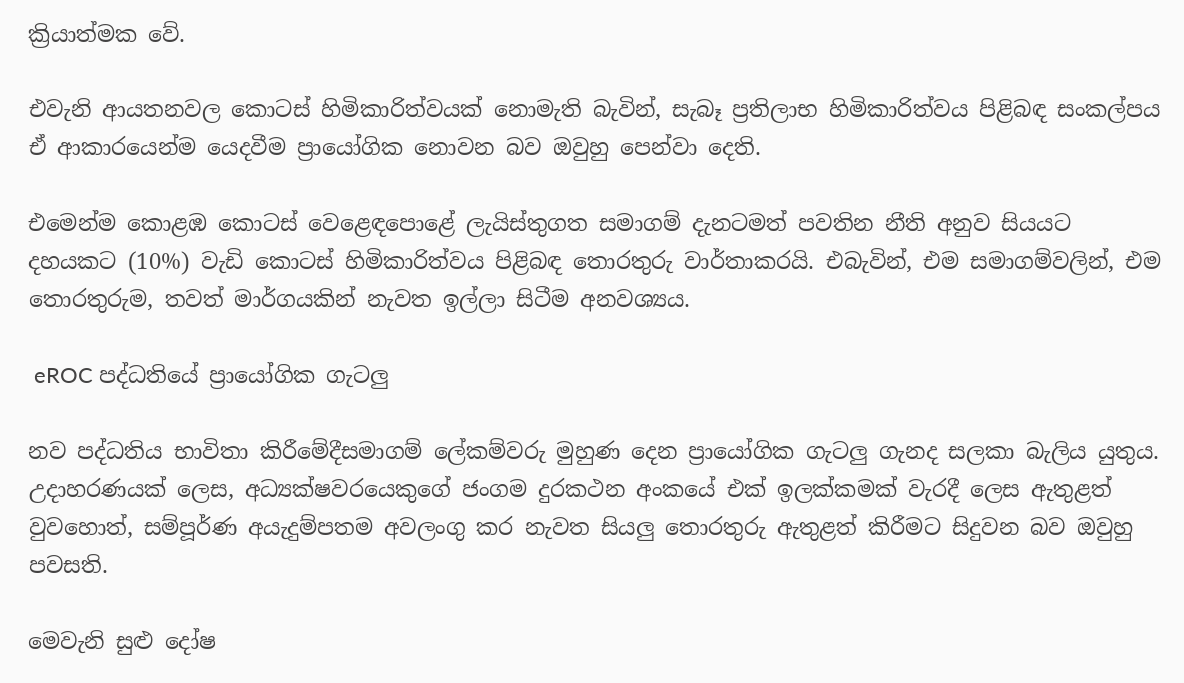ක්‍රියාත්මක වේ.

එවැනි ආයතනවල කොටස් හිමිකාරිත්වයක් නොමැති බැවින්, සැබෑ ප්‍රතිලාභ හිමිකාරිත්වය පිළිබඳ සංකල්පය ඒ ආකාරයෙන්ම යෙදවීම ප්‍රායෝගික නොවන බව ඔවුහු පෙන්වා දෙති.

එමෙන්ම කොළඹ කොටස් වෙළෙඳපොළේ ලැයිස්තුගත සමාගම් දැනටමත් පවතින නීති අනුව සියයට දහයකට (10%) වැඩි කොටස් හිමිකාරිත්වය පිළිබඳ තොරතුරු වාර්තාකරයි. එබැවින්, එම සමාගම්වලින්, එම තොරතුරුම, තවත් මාර්ගයකින් නැවත ඉල්ලා සිටීම අනවශ්‍යය.

 eROC පද්ධතියේ ප්‍රායෝගික ගැටලු‍

නව පද්ධතිය භාවිතා කිරීමේදීසමාගම් ලේකම්වරු මුහුණ දෙන ප්‍රායෝගික ගැටලු ගැනද සලකා බැලිය යුතුය. උදාහරණයක් ලෙස, අධ්‍යක්ෂවරයෙකුගේ ජංගම දුරකථන අංකයේ එක් ඉලක්කමක් වැරදී ලෙස ඇතුළත් වුවහොත්, සම්පූර්ණ අයැදුම්පතම අවලංගු කර නැවත සියලු‍ තොරතුරු ඇතුළත් කිරීමට සිදුවන බව ඔවුහු පවසති.

මෙවැනි සුළු දෝෂ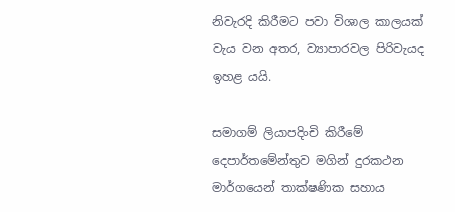නිවැරදි කිරීමට පවා විශාල කාලයක් වැය වන අතර, ව්‍යාපාරවල පිරිවැයද ඉහළ යයි.

සමාගම් ලියාපදිංචි කිරීමේ දෙපාර්තමේන්තුව මගින් දුරකථන මාර්ගයෙන් තාක්ෂණික සහාය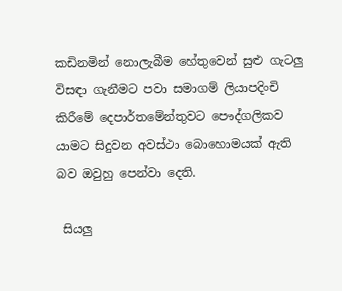කඩිනමින් නොලැබීම හේතුවෙන් සුළු ගැටලු‍ විසඳා ගැනීමට පවා සමාගම් ලියාපදිංචි කිරීමේ දෙපාර්තමේන්තුවට පෞද්ගලිකව යාමට සිදුවන අවස්ථා බොහොමයක් ඇති බව ඔවුහු පෙන්වා දෙති.

 සියලු‍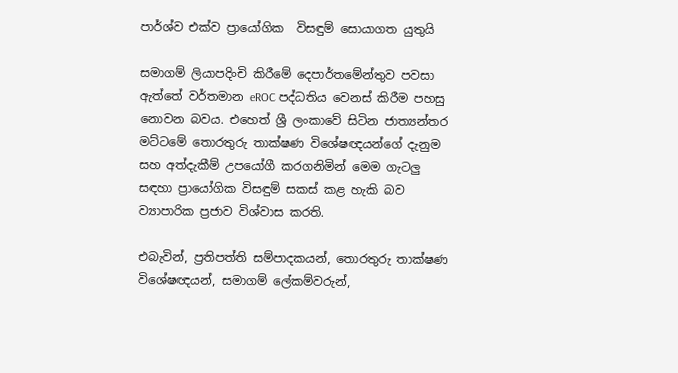පාර්ශ්ව එක්ව ප්‍රායෝගික  විසඳුම් සොයාගත යුතුයි

සමාගම් ලියාපදිංචි කිරීමේ දෙපාර්තමේන්තුව පවසා ඇත්තේ වර්තමාන eROC පද්ධතිය වෙනස් කිරීම පහසු නොවන බවය. එහෙත් ශ්‍රී ලංකාවේ සිටින ජාත්‍යන්තර මට්ටමේ තොරතුරු තාක්ෂණ විශේෂඥයන්ගේ දැනුම සහ අත්දැකීම් උපයෝගී කරගනිමින් මෙම ගැටලු‍ සඳහා ප්‍රායෝගික විසඳුම් සකස් කළ හැකි බව ව්‍යාපාරික ප්‍රජාව විශ්වාස කරති.

එබැවින්, ප්‍රතිපත්ති සම්පාදකයන්, තොරතුරු තාක්ෂණ විශේෂඥයන්, සමාගම් ලේකම්වරුන්,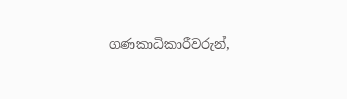ගණකාධිකාරීවරුන්,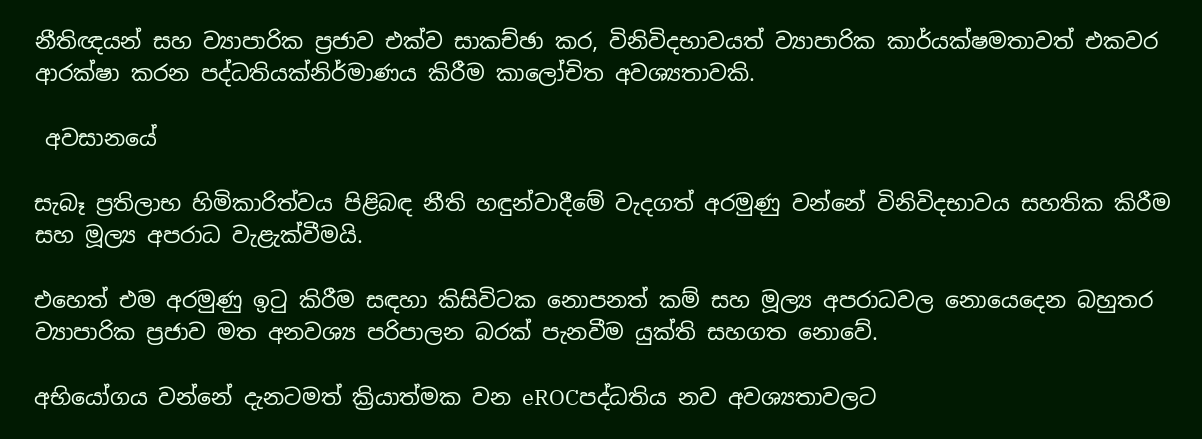නීතිඥයන් සහ ව්‍යාපාරික ප්‍රජාව එක්ව සාකච්ඡා කර, විනිවිදභාවයත් ව්‍යාපාරික කාර්යක්ෂමතාවත් එකවර ආරක්ෂා කරන පද්ධතියක්නිර්මාණය කිරීම කාලෝචිත අවශ්‍යතාවකි.

 අවසානයේ

සැබෑ ප්‍රතිලාභ හිමිකාරිත්වය පිළිබඳ නීති හඳුන්වාදීමේ වැදගත් අරමුණු වන්නේ විනිවිදභාවය සහතික කිරීම සහ මූල්‍ය අපරාධ වැළැක්වීමයි.

එහෙත් එම අරමුණු ඉටු කිරීම සඳහා කිසිවිටක නොපනත් කම් සහ මූල්‍ය අපරාධවල නොයෙදෙන බහුතර ව්‍යාපාරික ප්‍රජාව මත අනවශ්‍ය පරිපාලන බරක් පැනවීම යුක්ති සහගත නොවේ.

අභියෝගය වන්නේ දැනටමත් ක්‍රියාත්මක වන eROCපද්ධතිය නව අවශ්‍යතාවලට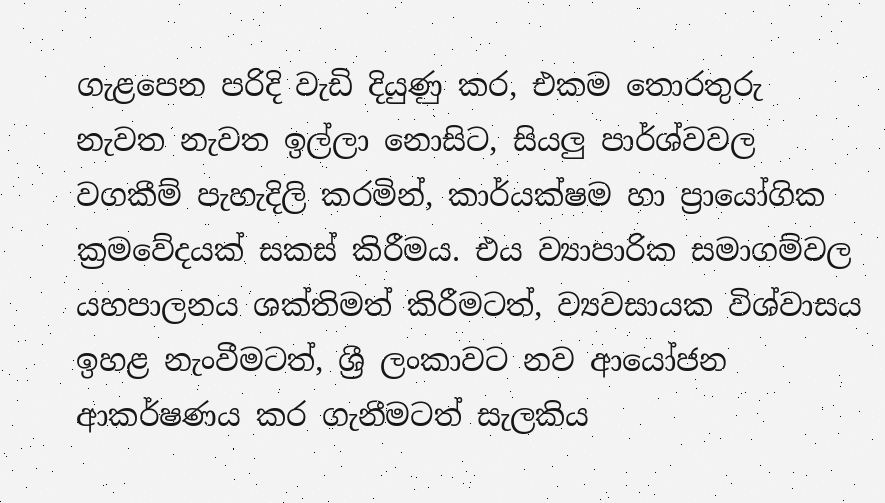ගැළපෙන පරිදි වැඩි දියුණු කර, එකම තොරතුරු නැවත නැවත ඉල්ලා නොසිට, සියලු‍ පාර්ශ්වවල වගකීම් පැහැදිලි කරමින්, කාර්යක්ෂම හා ප්‍රායෝගික ක්‍රමවේදයක් සකස් කිරීමය. එය ව්‍යාපාරික සමාගම්වල යහපාලනය ශක්තිමත් කිරීමටත්, ව්‍යවසායක විශ්වාසය ඉහළ නැංවීමටත්, ශ්‍රී ලංකාවට නව ආයෝජන ආකර්ෂණය කර ගැනීමටත් සැලකිය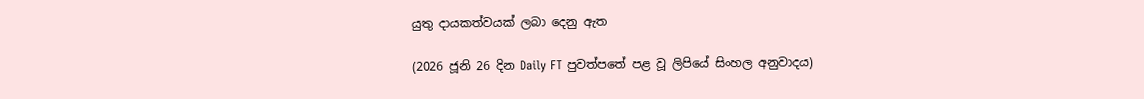යුතු දායකත්වයක් ලබා දෙනු ඇත

(2026 ජූනි 26 දින Daily FT පුවත්පතේ පළ වූ ලිපියේ සිංහල අනුවාදය)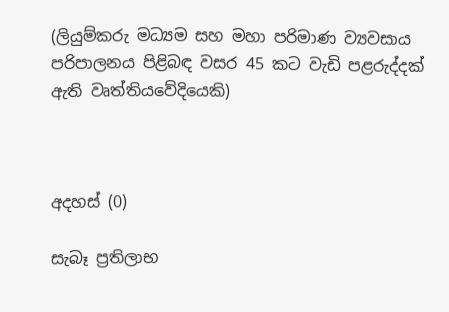(ලියුම්කරු මධ්‍යම සහ මහා පරිමාණ ව්‍යවසාය පරිපාලනය පිළිබඳ වසර 45 කට වැඩි පළරුද්දක් ඇති වෘත්තියවේදියෙකි)



අදහස් (0)

සැබෑ ප්‍රතිලාභ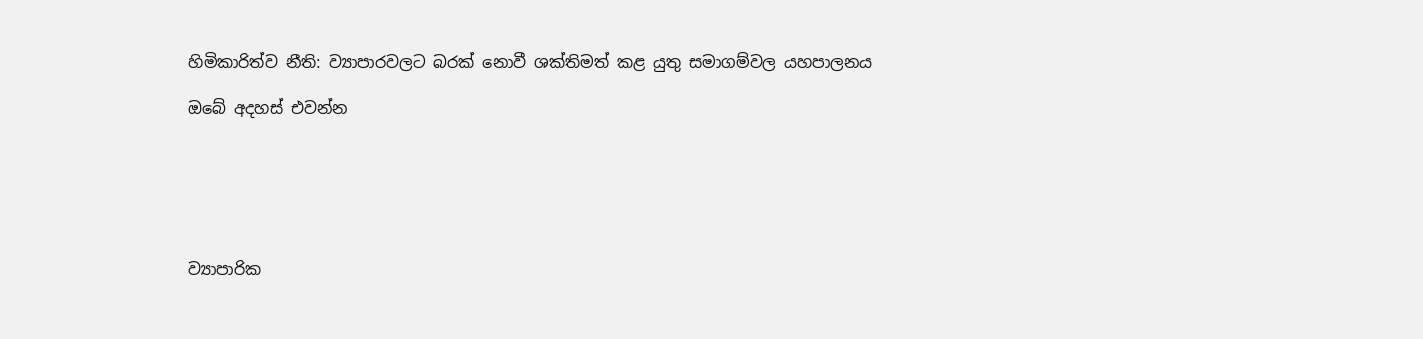හිමිකාරිත්ව නීති: ව්‍යාපාරවලට බරක් නොවී ශක්තිමත් කළ යුතු සමාගම්වල යහපාලනය

ඔබේ අදහස් එවන්න






ව්‍යාපාරික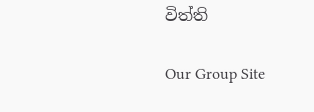විත්ති

Our Group Site